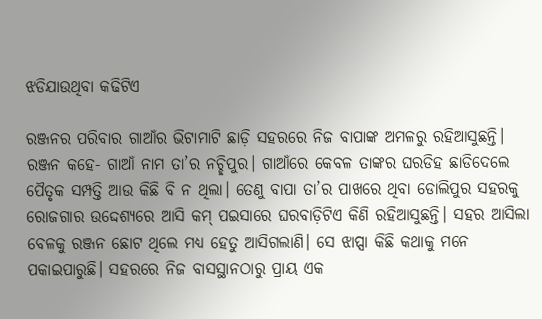ଝଡିଯାଉଥିବା କଢିଟିଏ

ରଞ୍ଜନର ପରିବାର ଗାଆଁର ଭିଟାମାଟି ଛାଡ଼ି ସହରରେ ନିଜ ବାପାଙ୍କ ଅମଳରୁ ରହିଆସୁଛନ୍ତି। ରଞ୍ଜନ କହେ- ଗାଆଁ ନାମ ତା’ର ନଚ୍ଛିପୁର। ଗାଆଁରେ କେବଳ ତାଙ୍କର ଘରଡିହ ଛାଡିଦେଲେ ପୈତୃକ ସମ୍ପତ୍ତି ଆଉ କିଛି ବି ନ ଥିଲା। ତେଣୁ ବାପା ତା’ର ପାଖରେ ଥିବା ଡୋଲିପୁର ସହରକୁ ରୋଜଗାର ଉଦ୍ଦେଶ୍ୟରେ ଆସି କମ୍ ପଇସାରେ ଘରବାଡ଼ିଟିଏ କିଣି ରହିଆସୁଛନ୍ତି। ସହର ଆସିଲା ବେଳକୁ ରଞ୍ଜନ ଛୋଟ ଥିଲେ ମଧ୍ୟ ହେତୁ ଆସିଗଲାଣି। ସେ ଝାପ୍ସା କିଛି କଥାକୁ ମନେ ପକାଇପାରୁଛି। ସହରରେ ନିଜ ବାସସ୍ଥାନଠାରୁ ପ୍ରାୟ ଏକ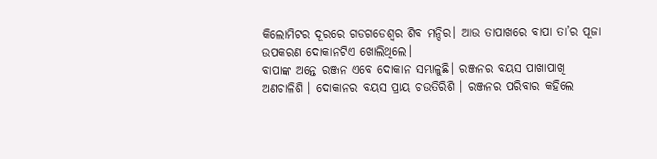କିଲୋମିଟର ଦୂରରେ ଗଡଗଡେଶ୍ଵର ଶିବ ମନ୍ଦିର। ଆଉ ତାପାଖରେ ବାପା ତା’ର ପୂଜା ଉପକରଣ ଦୋକାନଟିଏ ଖୋଲିଥିଲେ।
ବାପାଙ୍କ ଅନ୍ତେ ରଞ୍ଜନ ଏବେ ଦୋକାନ ସମ୍ଭାଳୁଛି। ରଞ୍ଜନର ବୟସ ପାଖାପାଖି ଅଣଚାଳିଶି । ଦୋକାନର ବୟସ ପ୍ରାୟ ଚଉତିରିଶି । ରଞ୍ଜନର ପରିବାର କହିଲେ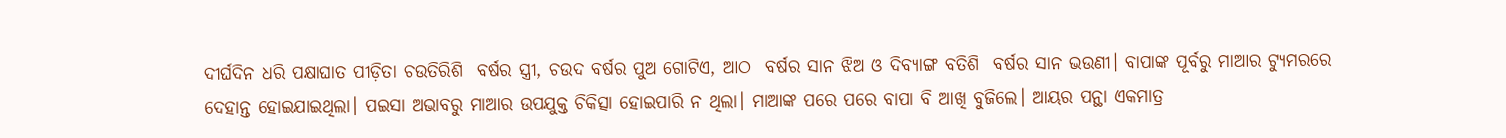ଦୀର୍ଘଦିନ ଧରି ପକ୍ଷାଘାତ ପୀଡ଼ିତା ଚଉତିରିଶି  ବର୍ଷର ସ୍ତ୍ରୀ, ଚଉଦ ବର୍ଷର ପୁଅ ଗୋଟିଏ, ଆଠ  ବର୍ଷର ସାନ ଝିଅ ଓ ଦିବ୍ୟାଙ୍ଗ ବତିଶି  ବର୍ଷର ସାନ ଭଉଣୀ। ବାପାଙ୍କ ପୂର୍ବରୁ ମାଆର ଟ୍ୟୁମରରେ ଦେହାନ୍ତ ହୋଇଯାଇଥିଲା। ପଇସା ଅଭାବରୁ ମାଆର ଉପଯୁକ୍ତ ଚିକିତ୍ସା ହୋଇପାରି ନ ଥିଲା। ମାଆଙ୍କ ପରେ ପରେ ବାପା ବି ଆଖି ବୁଜିଲେ। ଆୟର ପନ୍ଥା ଏକମାତ୍ର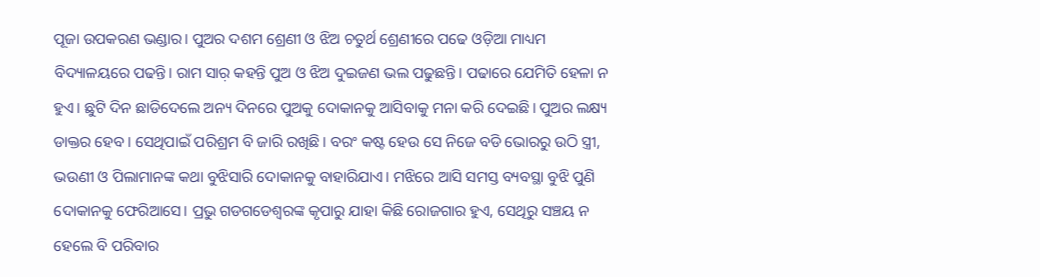ପୂଜା ଉପକରଣ ଭଣ୍ଡାର। ପୁଅର ଦଶମ ଶ୍ରେଣୀ ଓ ଝିଅ ଚତୁର୍ଥ ଶ୍ରେଣୀରେ ପଢେ‌ ଓଡ଼ିଆ ମାଧ୍ୟମ ବିଦ୍ୟାଳୟରେ ପଢନ୍ତି‌। ରାମ ସାର଼ କହନ୍ତି ପୁଅ ଓ ଝିଅ ଦୁଇଜଣ ଭଲ ପଢୁଛନ୍ତି। ପଢାରେ ଯେମିତି ହେଳା ନ ହୁଏ‌। ଛୁଟି ଦିନ ଛାଡିଦେଲେ ଅନ୍ୟ ଦିନରେ ପୁଅକୁ ଦୋକାନକୁ ଆସିବାକୁ ମନା କରି ଦେଇଛି। ପୁଅର ଲକ୍ଷ୍ୟ ଡାକ୍ତର ହେବ। ସେଥିପାଇଁ ପରିଶ୍ରମ ବି ଜାରି ରଖିଛି‌। ବରଂ କଷ୍ଟ ହେଉ ସେ ନିଜେ ବଡି ଭୋରରୁ ଉଠି ସ୍ତ୍ରୀ, ଭଉଣୀ ଓ ପିଲାମାନଙ୍କ କଥା ବୁଝିସାରି ଦୋକାନକୁ ବାହାରିଯାଏ। ମଝିରେ ଆସି ସମସ୍ତ ବ୍ୟବସ୍ଥା ବୁଝି ପୁଣି ଦୋକାନକୁ ଫେରିଆସେ। ପ୍ରଭୁ ଗଡଗଡେଶ୍ଵରଙ୍କ କୃପାରୁ ଯାହା କିଛି ରୋଜଗାର ହୁଏ, ସେଥିରୁ ସଞ୍ଚୟ ନ ହେଲେ ବି ପରିବାର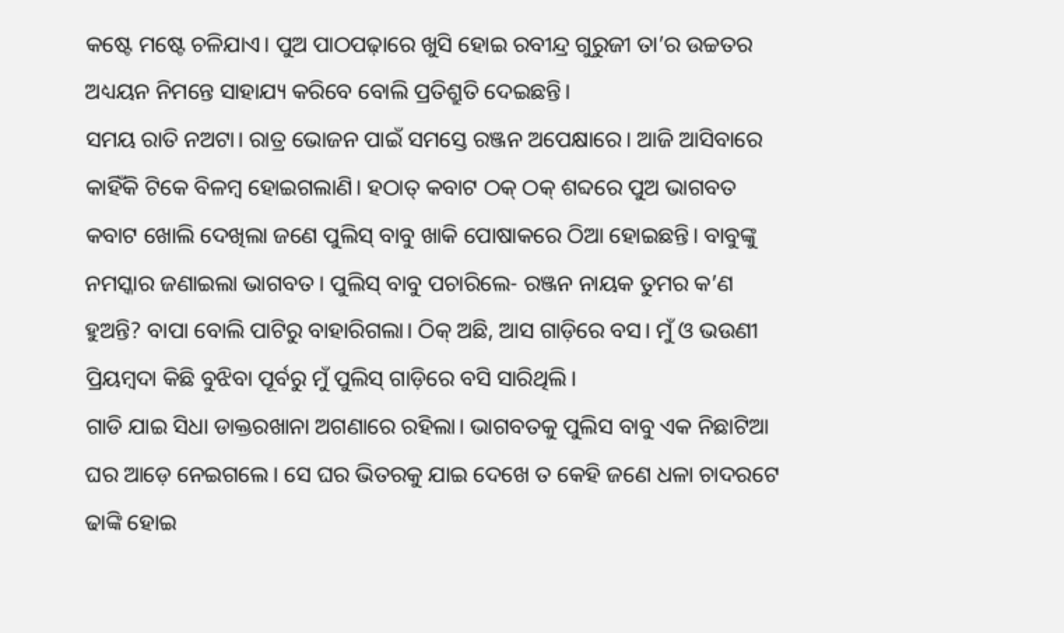କଷ୍ଟେ ମଷ୍ଟେ ଚଳିଯାଏ। ପୁଅ ପାଠପଢ଼ାରେ ଖୁସି ହୋଇ ରବୀନ୍ଦ୍ର ଗୁରୁଜୀ ତା’ର ଉଚ୍ଚତର ଅଧ୍ୟୟନ ନିମନ୍ତେ ସାହାଯ୍ୟ କରିବେ ବୋଲି ପ୍ରତିଶ୍ରୁତି ଦେଇଛନ୍ତି।
ସମୟ ରାତି ନଅଟା। ରାତ୍ର ଭୋଜନ ପାଇଁ ସମସ୍ତେ ରଞ୍ଜନ ଅପେକ୍ଷାରେ। ଆଜି ଆସିବାରେ କାହିଁକି ଟିକେ ବିଳମ୍ବ ହୋଇଗଲାଣି। ହଠାତ୍ କବାଟ ଠକ୍ ଠକ୍ ଶବ୍ଦରେ ପୁଅ ଭାଗବତ କବାଟ ଖୋଲି ଦେଖିଲା ଜଣେ ପୁଲିସ୍ ବାବୁ ଖାକି ପୋଷାକରେ ଠିଆ ହୋଇଛନ୍ତି। ବାବୁଙ୍କୁ ନମସ୍କାର ଜଣାଇଲା ଭାଗବତ। ପୁଲିସ୍ ବାବୁ ପଚାରିଲେ- ରଞ୍ଜନ ନାୟକ ତୁମର କ’ଣ ହୁଅନ୍ତି? ବାପା ବୋଲି ପାଟିରୁ ବାହାରିଗଲା। ଠିକ୍ ଅଛି, ଆସ ଗାଡ଼ିରେ ବସ। ମୁଁ ଓ ଭଉଣୀ ପ୍ରିୟମ୍ବଦା କିଛି ବୁଝିବା ପୂର୍ବରୁ ମୁଁ ପୁଲିସ୍ ଗାଡ଼ିରେ ବସି ସାରିଥିଲି।
ଗାଡି ଯାଇ ସିଧା ଡାକ୍ତରଖାନା ଅଗଣାରେ ରହିଲା। ଭାଗବତକୁ ପୁଲିସ ବାବୁ ଏକ ନିଛାଟିଆ ଘର ଆଡ଼େ ନେଇଗଲେ। ସେ ଘର ଭିତରକୁ ଯାଇ ଦେଖେ ତ କେହି ଜଣେ ଧଳା ଚାଦରଟେ ଢାଙ୍କି ହୋଇ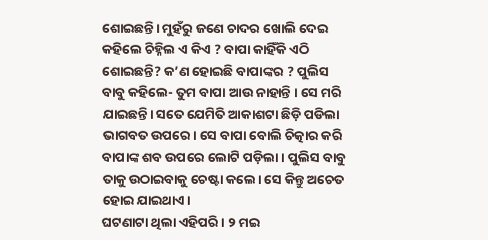ଶୋଇଛନ୍ତି। ମୁହଁରୁ ଜଣେ ଚାଦର ଖୋଲି ଦେଇ କହିଲେ ଚିହ୍ନିଲ ଏ କିଏ ? ବାପା କାହିଁକି ଏଠି ଶୋଇଛନ୍ତି? କ’ଣ ହୋଇଛି ବାପାଙ୍କର ? ପୁଲିସ ବାବୁ କହିଲେ- ତୁମ ବାପା ଆଉ ନାହାନ୍ତି ‌। ସେ ମରି ଯାଇଛନ୍ତି। ସତେ ଯେମିତି ଆକାଶଟା ଛିଡ଼ି ପଡିଲା ଭାଗବତ ଉପରେ। ସେ ବାପା ବୋଲି ଚିତ୍କାର କରି ବାପାଙ୍କ ଶବ ଉପରେ ଲୋଟି ପଡ଼ିଲା। ପୁଲିସ ବାବୁ ତାକୁ ଉଠାଇବାକୁ ଚେଷ୍ଟା କଲେ। ସେ କିନ୍ତୁ ଅଚେତ ହୋଇ ଯାଇଥାଏ।
ଘଟଣାଟା ଥିଲା ଏହିପରି। ୨ ମଇ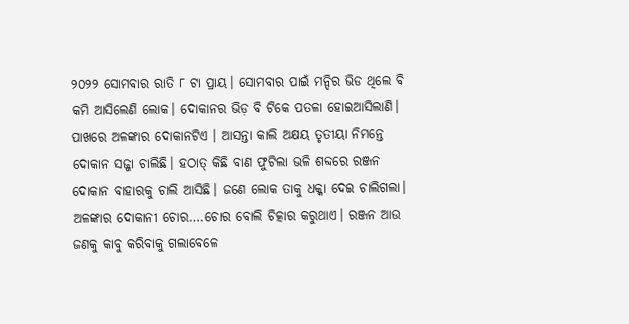୨୦୨୨ ସୋମବାର ରାତି ୮ ଟା ପ୍ରାୟ। ସୋମବାର ପାଇଁ ମନ୍ଦିର ଭିଡ ଥିଲେ ବି କମି ଆସିଲେଣି ଲୋକ। ଦୋକାନର ଭିଡ଼ ବି ଟିକେ ପତଳା ହୋଇଆସିଲାଣି। ପାଖରେ ଅଳଙ୍କାର ଦୋକାନଟିଏ । ଆସନ୍ତା କାଲି ଅକ୍ଷୟ ତୃତୀୟା ନିମନ୍ତେ ଦୋକାନ ସଜ୍ଜା ଚାଲିଛି। ହଠାତ୍ କିଛି ବାଣ ଫୁଟିଲା ଭଳି ଶବ୍ଦରେ ରଞ୍ଜନ ଦୋକାନ ବାହାରକୁ ଚାଲି ଆସିଛି। ଜଣେ ଲୋକ ତାକୁ ଧକ୍କା ଦେଇ ଚାଲିଗଲା। ଅଳଙ୍କାର ଦୋକାନୀ ଚୋର….ଚୋର ବୋଲି ଚିତ୍କାର କରୁଥାଏ। ରଞ୍ଜନ ଆଉ ଜଣକୁ କାବୁ କରିବାକୁ ଗଲାବେଳେ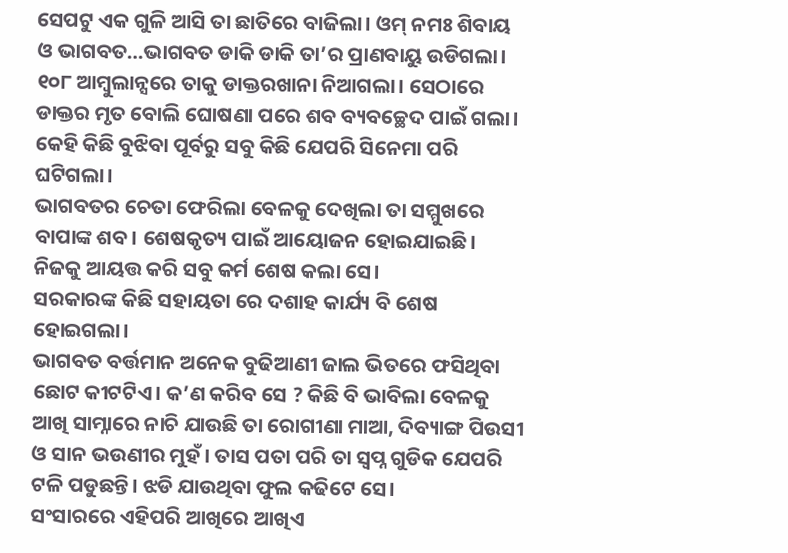ସେପଟୁ ଏକ ଗୁଳି ଆସି ତା ଛାତିରେ ବାଜିଲା। ଓମ୍ ନମଃ ଶିବାୟ ଓ ଭାଗବତ…ଭାଗବତ ଡାକି ଡାକି ତା’ର ପ୍ରାଣବାୟୁ ଉଡିଗଲା। ୧୦୮ ଆମ୍ବୁଲାନ୍ସରେ ତାକୁ ଡାକ୍ତରଖାନା ନିଆଗଲା। ସେଠାରେ ଡାକ୍ତର ମୃତ ବୋଲି ଘୋଷଣା ପରେ ଶବ ବ୍ୟବଚ୍ଛେଦ ପାଇଁ ଗଲା। କେହି କିଛି ବୁଝିବା ପୂର୍ବରୁ ସବୁ କିଛି ଯେପରି ସିନେମା ପରି ଘଟିଗଲା।
ଭାଗବତର ଚେତା ଫେରିଲା ବେଳକୁ ଦେଖିଲା ତା ସମ୍ମୁଖରେ ବାପାଙ୍କ ଶବ। ଶେଷକୃତ୍ୟ ପାଇଁ ଆୟୋଜନ ହୋଇଯାଇଛି। ନିଜକୁ ଆୟତ୍ତ କରି ସବୁ କର୍ମ ଶେଷ କଲା ସେ।
ସରକାରଙ୍କ କିଛି ସହାୟତା ରେ ଦଶାହ କାର୍ଯ୍ୟ ବି ଶେଷ ହୋଇଗଲା।
ଭାଗବତ ବର୍ତ୍ତମାନ ଅନେକ ବୁଢିଆଣୀ ଜାଲ ଭିତରେ ଫସିଥିବା ଛୋଟ କୀଟଟିଏ। କ’ଣ କରିବ ସେ ? କିଛି ବି ଭାବିଲା ବେଳକୁ ଆଖି ସାମ୍ନାରେ ନାଚି ଯାଉଛି ତା ରୋଗୀଣା ମାଆ, ଦିବ୍ୟାଙ୍ଗ ପିଉସୀ ଓ ସାନ ଭଉଣୀର ମୁହଁ। ତାସ ପତା ପରି ତା ସ୍ଵପ୍ନ ଗୁଡିକ ଯେପରି ଟଳି ପଡୁଛନ୍ତି। ଝଡି ଯାଉଥିବା ଫୁଲ କଢିଟେ ସେ।
ସଂସାରରେ ଏହିପରି ଆଖିରେ ଆଖିଏ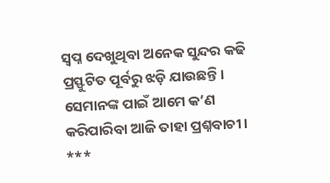ସ୍ଵପ୍ନ ଦେଖୁଥିବା ଅନେକ ସୁନ୍ଦର କଢି ପ୍ରସ୍ଫୁଟିତ ପୂର୍ବରୁ ଝଡ଼ି ଯାଉଛନ୍ତି। ସେମାନଙ୍କ ପାଇଁ ଆମେ କ’ଣ କରିପାରିବା ଆଜି ତାହା ପ୍ରଶ୍ନବାଚୀ।
***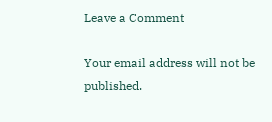Leave a Comment

Your email address will not be published.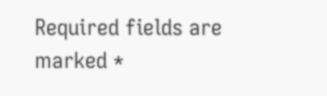Required fields are marked *